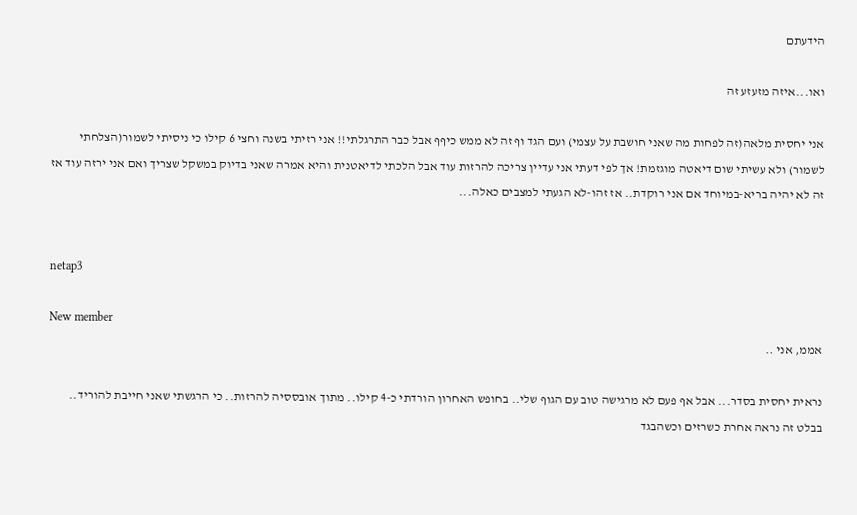הידעתם

ואו...איזה מזעזע זה

אני יחסית מלאה(זה לפחות מה שאני חושבת על עצמי) ועם הגד וף זה לא ממש כיףף אבל כבר התרגלתי!! אני רזיתי בשנה וחצי 6 קילו כי ניסיתי לשמור(הצלחתי לשמור) ולא עשיתי שום דיאטה מוגזמת! אך לפי דעתי אני עדיין צריכה להרזות עוד אבל הלכתי לדיאטנית והיא אמרה שאני בדיוק במשקל שצריך ואם אני ירזה עוד אז זה לא יהיה בריא-במיוחד אם אני רוקדת.. אז זהו-לא הגעתי למצבים כאלה...


netap3

New member
אממ, אני ..

נראית יחסית בסדר... אבל אף פעם לא מרגישה טוב עם הגוף שלי.. בחופש האחרון הורדתי כ-4 קילו.. מתוך אובססיה להרזות.. כי הרגשתי שאני חייבת להוריד.. בבלט זה נראה אחרת כשרזים וכשהבגד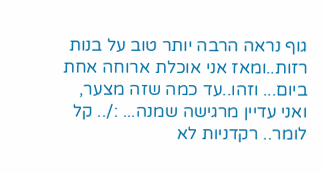גוף נראה הרבה יותר טוב על בנות רזות..ומאז אני אוכלת ארוחה אחת ביום... וזהו..עד כמה שזה מצער, ואני עדיין מרגישה שמנה... :/.. קל לומר.. רקדניות לא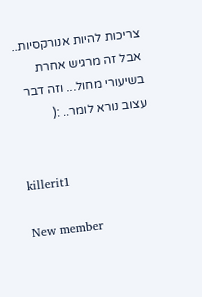צריכות להיות אנורקסיות.. אבל זה מרגיש אחרת בשיעורי מחול... וזה דבר עצוב נורא לומר.. :(


killerit1

New member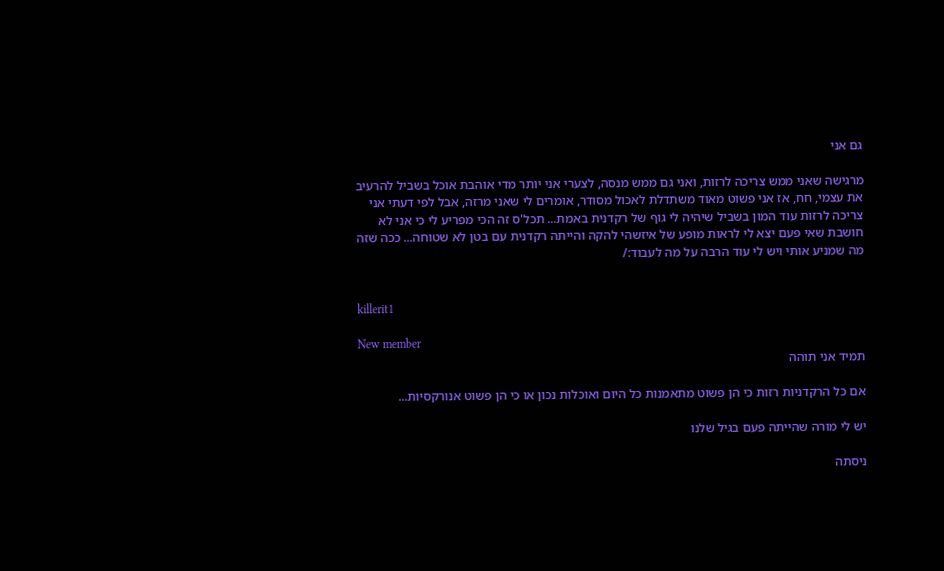גם אני

מרגישה שאני ממש צריכה לרזות, ואני גם ממש מנסה, לצערי אני יותר מדי אוהבת אוכל בשביל להרעיב את עצמי, חח, אז אני פשוט מאוד משתדלת לאכול מסודר, אומרים לי שאני מרזה, אבל לפי דעתי אני צריכה לרזות עוד המון בשביל שיהיה לי גוף של רקדנית באמת... תכל'ס זה הכי מפריע לי כי אני לא חושבת שאי פעם יצא לי לראות מופע של איזשהי להקה והייתה רקדנית עם בטן לא שטוחה... ככה שזה מה שמניע אותי ויש לי עוד הרבה על מה לעבוד:/


killerit1

New member
תמיד אני תוהה

אם כל הרקדניות רזות כי הן פשוט מתאמנות כל היום ואוכלות נכון או כי הן פשוט אנורקסיות...

יש לי מורה שהייתה פעם בגיל שלנו

ניסתה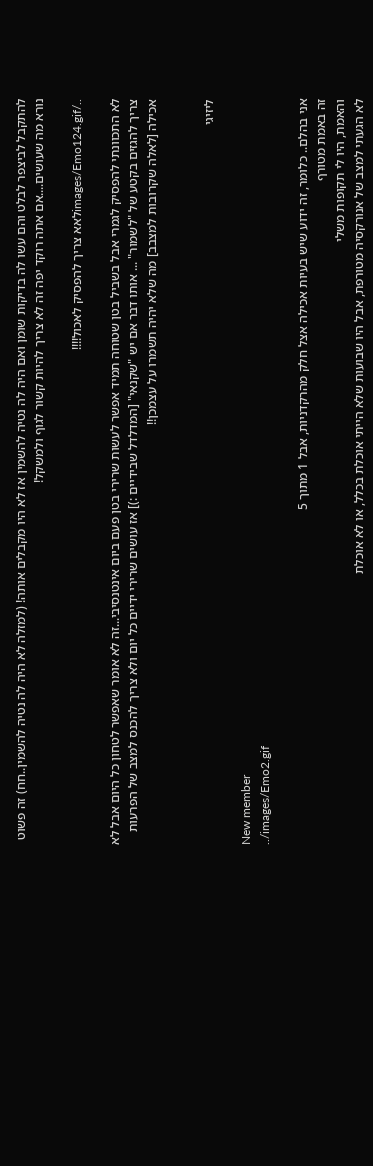להתקבל לביצפר לבלט והם עשו לה בדיקות שומן ואם היה לה נטיה להשמין אז לא היו מקבלים אותה! (למזלה לא היה לה נטיה להשמין..חח) זה פשוט נורא מה שעושים....אם אתה רוקד יפה זה לא צריך להיות קשור לגוף ולמשקל!

../images/Emo124.gifלאא צריך להפסיק לאכול!!!!

לא התכוונתי להפסיק לגמרי אבל בשביל בטן שטוחה תמיד אפשר לעשות שרירי בטן פעם ביום אינטנסיבי...זה לא אומר שאפשר לטחון כל היום אבל לא צריך להגזים בקטע של "לשמור" ... אותו דבר אם יש "שקנאי" [המדלדל שבידיים :)] אז עושים שרירי ידיים כל יום ולא צריך להכנס למצב של הפרעות אכילה [לאלה שקרובות למצבב] מה שלא יהיה תשמרו על עצמכן!!


ליזיגי

New member
../images/Emo2.gif

אני בהלם.. כלומר, זה ידוע שיש בעיות אכילה אצל חלק מהרקדניות, אבל 1 מתוך 5
זה באמת מטורף
והאמת, היו לי תקופות משלי
לא הגעתי למצב של אנורקסיה מטורפת, אבל היו שבועות שלא הייתי אוכלת בכלל, או לא אוכלת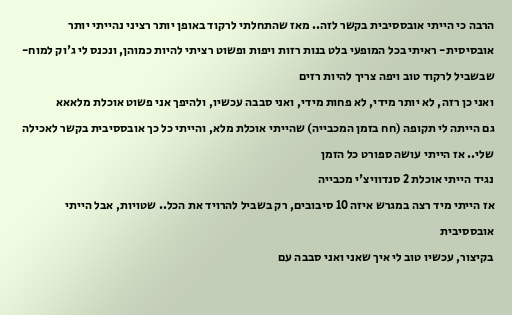הרבה כי הייתי אובססיבית בקשר לזה.. מאז שהתחלתי לרקוד באופן יותר רציני נהייתי יותר אובסיסית- ראיתי בכל המופעי בלט בנות רזות ויפות ופשוט רציתי להיות כמוהן, ונכנס לי ג'וק למוח- שבשביל לרקוד טוב ויפה צריך להיות רזים
ואני כן רזה, לא יותר מידי, לא פחות מידי, ואני סבבה עכשיו, ולהיפך אני פשוט אוכלת מלאאא
גם הייתה לי תקופה (חח בזמן המכבייה) שהייתי אוכלת מלא, והייתי כל כך אובססיבית בקשר לאכילה שלי.. אז הייתי עושה ספורט כל הזמן
נגיד הייתי אוכלת 2 סנדוויצ'י מכבייה
אז הייתי מיד רצה במגרש איזה 10 סיבובים, רק בשביל להרויד את הכל.. שטויות, אבל הייתי אובססיבית
בקיצור, עכשיו טוב לי איך שאני ואני סבבה עם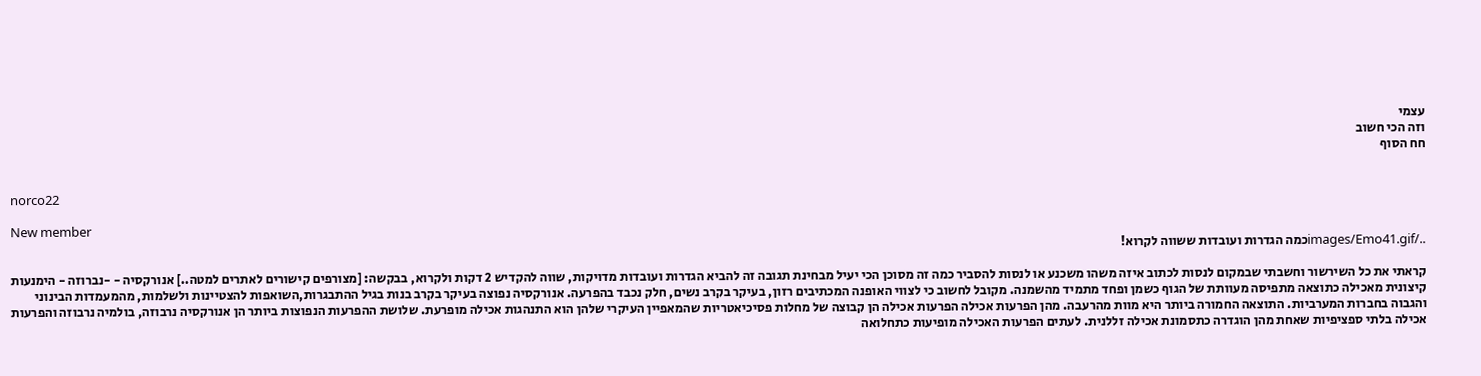עצמי
וזה הכי חשוב
חח הסוף


norco22

New member
../images/Emo41.gifכמה הגדרות ועובדות ששווה לקרוא!

קראתי את כל השירשור וחשבתי שבמקום לנסות לכתוב איזה משהו משכנע או לנסות להסביר כמה זה מסוכן הכי יעיל מבחינת תגובה זה להביא הגדרות ועובדות מדויקות, שווה להקדיש 2 דקות ולקרוא, בבקשה: [מצורפים קישורים לאתרים למטה..] אנורקסיה - -נברוזה - הימנעות קיצונית מאכילה כתוצאה מתפיסה מעוותת של הגוף כשמן ופחד מתמיד מהשמנה. מקובל לחשוב כי לצווי האופנה המכתיבים רזון, בעיקר בקרב נשים, חלק נכבד בהפרעה. אנורקסיה נפוצה בעיקר בקרב בנות בגיל ההתבגרות,השואפות להצטיינות ולשלמות, מהמעמדות הבינוני והגבוה בחברות המערביות. התוצאה החמורה ביותר היא מוות מהרעבה. מהן הפרעות אכילה הפרעות אכילה הן קבוצה של מחלות פסיכיאטריות שהמאפיין העיקרי שלהן הוא התנהגות אכילה מופרעת. שלושת ההפרעות הנפוצות ביותר הן אנורקסיה נרבוזה, בולמיה נרבוזה והפרעות אכילה בלתי ספציפיות שאחת מהן הוגדרה כתסמונת אכילה זללנית. לעתים הפרעות האכילה מופיעות כתחלואה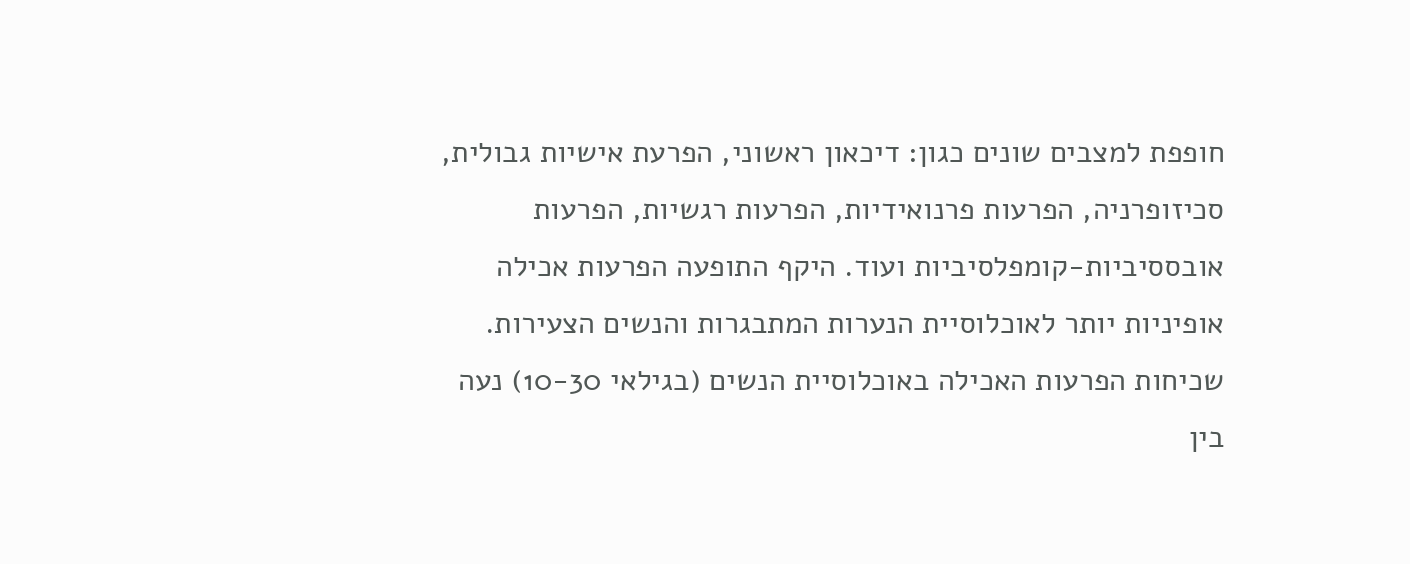חופפת למצבים שונים כגון: דיכאון ראשוני, הפרעת אישיות גבולית, סכיזופרניה, הפרעות פרנואידיות, הפרעות רגשיות, הפרעות אובססיביות-קומפלסיביות ועוד. היקף התופעה הפרעות אכילה אופיניות יותר לאוכלוסיית הנערות המתבגרות והנשים הצעירות. שכיחות הפרעות האכילה באוכלוסיית הנשים (בגילאי 10-30) נעה בין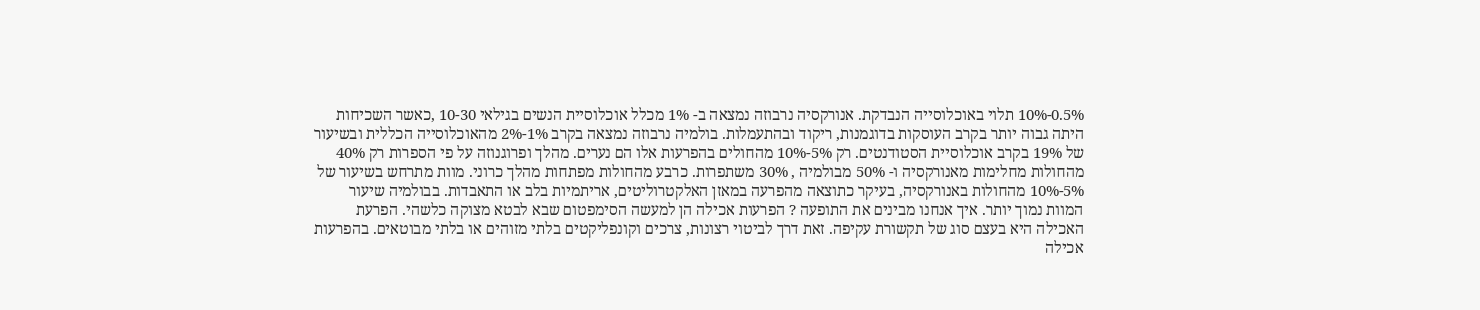0.5%-10% תלוי באוכלוסייה הנבדקת. אנורקסיה נרבוזה נמצאה ב- 1% מכלל אוכלוסיית הנשים בגילאי 10-30 ,כאשר השכיחות היתה גבוה יותר בקרב העוסקות בדוגמנות, ריקוד ובהתעמלות. בולמיה נרבוזה נמצאה בקרב 1%-2% מהאוכלוסייה הכללית ובשיעור של 19% בקרב אוכלוסיית הסטודנטים. רק 5%-10% מהחולים בהפרעות אלו הם נערים. מהלך ופרוגנוזה על פי הספרות רק 40% מהחולות מחלימות מאנורקסיה ו- 50% מבולמיה , 30% משתפרות. כרבע מהחולות מפתחות מהלך כרוני. מוות מתרחש בשיעור של 5%-10% מהחולות באנורקסיה, בעיקר כתוצאה מהפרעה במאזן האלקטרוליטים, אריתמיות בלב או התאבדות. בבולמיה שיעור המוות נמוך יותר. איך אנחנו מבינים את התופעה ? הפרעות אכילה הן למעשה הסימפטום שבא לבטא מצוקה כלשהי. הפרעת האכילה היא בעצם סוג של תקשורת עקיפה. זאת דרך לביטוי רצונות, צרכים וקונפליקטים בלתי מזוהים או בלתי מבוטאים. בהפרעות אכילה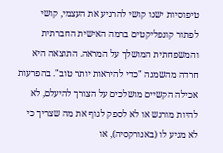טיפוסיות ישנו קושי להרגיע את העצמי, קושי לפתור קונפליקטים ברמה האישית החברתית והמשפחתית המושלך על המראה. התוצאה היא חרדה מהשמנה "כדי להיראות יותר טוב". בהפרעות אכילה הקשיים מושלכים על הצורך להיעלם, לא להיות מורגש או לא לספק לגוף את מה שצריך כי לא מגיע לו (באנורקסיה), או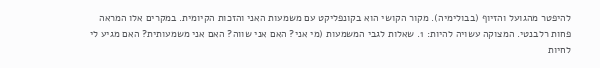להיפטר מהגועל והזיוף (בבולימיה). מקור הקושי הוא בקונפליקט עם משמעות האני והזכות הקיומית. במקרים אלו המראה פחות רלבנטי. המצוקה עשויה להיות: 1. שאלות לגבי המשמעות (מי אני? האם אני שווה? האם אני משמעותית? האם מגיע לי לחיות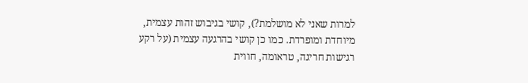למרות שאני לא מושלמת?), קושי בגיבוש זהות עצמית, מיוחדת ומופרדת. כמו כן קושי בהרגעה עצמית (על רקע רגישות חריגה, טראומה, חווית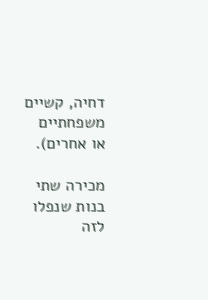דחיה, קשיים משפחתיים או אחרים).

מכירה שתי בנות שנפלו לזה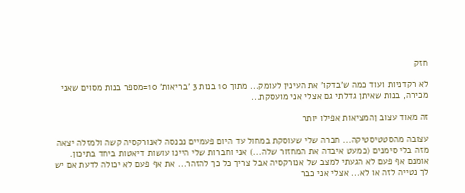חזק

לא רקדניות ועוד כמה ש'בדקו' את העינין לעומק... מתוך 10 בנות 3 'בריאות' 10=מספר בנות מסוים שאני מכירה, בנות שאיתן גדלתי גם אצלי אני מועסקת...

זה מאוד עצוב ןהמציאות אפילו יותר

עצובה מהסטטיסטיקה... חברה שלי שעוסקת במחול עד היום פעמיים נכנסה לאנורקסיה קשה ולמזלה יצאה מזה בלי סימנים (כמעט איבדה את המחזור שלה...) אני וחברות שלי היינו עושות דיאטות ביחד בתיכון. אומנם אף פעם לא הגעתי למצב של אנורקסיה אבל צריך כל כך להזהר... את אף פעם לא יכולה לדעת אם יש לך נטייה לזה או לא... אצלי אני כבר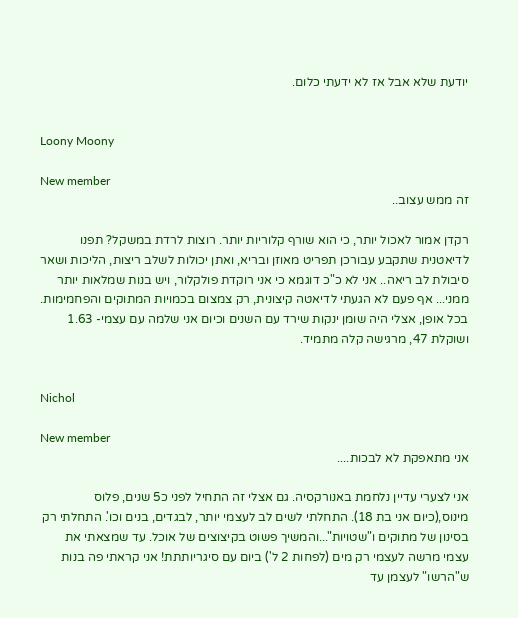יודעת שלא אבל אז לא ידעתי כלום.


Loony Moony

New member
זה ממש עצוב..

רקדן אמור לאכול יותר, כי הוא שורף קלוריות יותר. רוצות לרדת במשקל? תפנו לדיאטנית שתקבע עבורכן תפריט מאוזן ובריא, ואתן יכולות לשלב ריצות, הליכות ושאר סיבולת לב ריאה.. אני לא כ"כ דוגמא כי אני רוקדת פולקלור, ויש בנות שמלאות יותר ממני... אף פעם לא הגעתי לדיאטה קיצונית, רק צמצום בכמויות המתוקים והפחמימות. בכל אופן, אצלי היה שומן ינקות שירד עם השנים וכיום אני שלמה עם עצמי- 1.63 ושוקלת 47, מרגישה קלה מתמיד.


Nichol

New member
אני מתאפקת לא לבכות....

אני לצערי עדיין נלחמת באנורקסיה. גם אצלי זה התחיל לפני כ5 שנים, פלוס מינוס,(כיום אני בת 18). התחלתי לשים לב לעצמי יותר, לבגדים, בנים וכו'. התחלתי רק בסינון של מתוקים ו"שטויות"...והמשיך פשוט בקיצוצים של אוכל. עד שמצאתי את עצמי מרשה לעצמי רק מים (לפחות 2 ל') ביום עם סיגריותתת! אני קראתי פה בנות ש"הרשו" לעצמן עד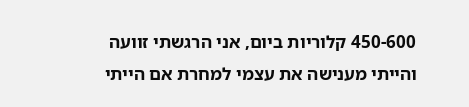450-600 קלוריות ביום, אני הרגשתי זוועה והייתי מענישה את עצמי למחרת אם הייתי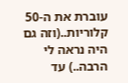עוברת את ה-50 קלוריות..(וזה גם היה נראה לי הרבה..) עד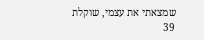שמצאתי את עצמי, שוקלת 39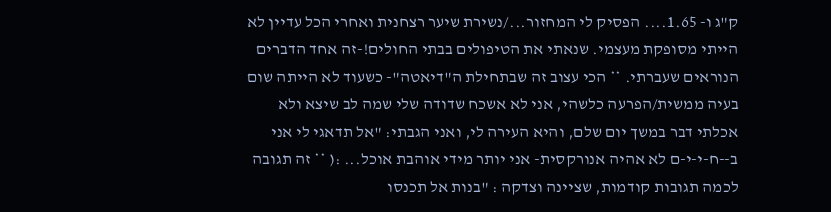ק"ג ו- 1.65.... הפסיק לי המחזור.../נשירת שיער רצחנית ואחרי הכל עדיין לא הייתי מסופקת מעצמי. שנאתי את הטיפולים בבתי החולים!-זה אחד הדברים הנוראים שעברתי. ** הכי עצוב זה שבתחילת ה"דיאטה"- כשעוד לא הייתה שום בעיה ממשית/הפרעה כלשהי, אני לא אשכח שדודה שלי שמה לב שיצא ולא אכלתי דבר במשך יום שלם, והיא העירה לי, ואני הגבתי: "אל תדאגי לי אני ב--ח-י-י-ם לא אהיה אנורקסית- אני יותר מידי אוהבת אוכל... :( ** זה תגובה לכמה תגובות קודמות, שציינה וצדקה : "בנות אל תכנסו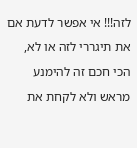לזה!!! אי אפשר לדעת אם את תיגררי לזה או לא, הכי חכם זה להימנע מראש ולא לקחת את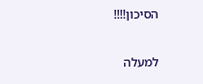הסיכון!!!!

למעלה